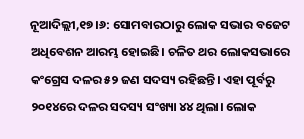ନୂଆଦିଲ୍ଲୀ,୧୭।୬: ସୋମବାରଠାରୁ ଲୋକ ସଭାର ବଜେଟ ଅଧିବେଶନ ଆରମ୍ଭ ହୋଇଛି। ଚଳିତ ଥର ଲୋକସଭାରେ କଂଗ୍ରେସ ଦଳର ୫୨ ଜଣ ସଦସ୍ୟ ରହିଛନ୍ତି। ଏହା ପୂର୍ବରୁ ୨୦୧୪ରେ ଦଳର ସଦସ୍ୟ ସଂଖ୍ୟା ୪୪ ଥିଲା। ଲୋକ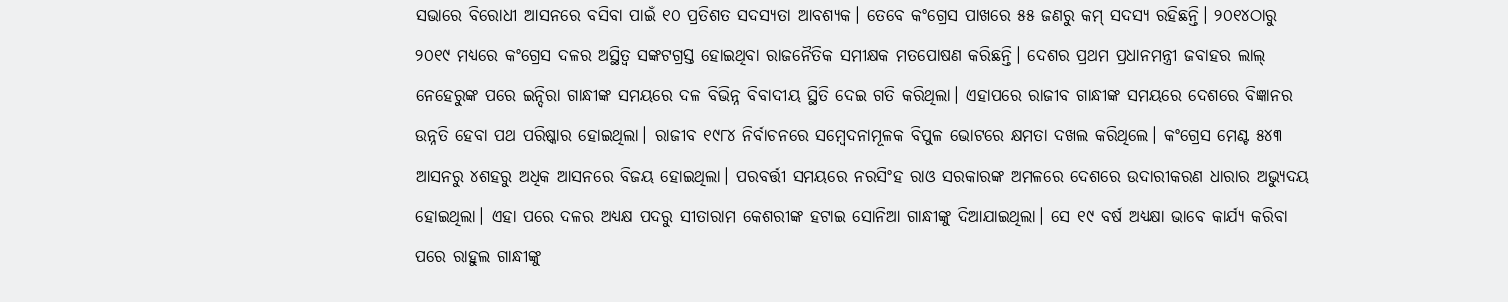ସଭାରେ ବିରୋଧୀ ଆସନରେ ବସିବା ପାଇଁ ୧୦ ପ୍ରତିଶତ ସଦସ୍ୟତା ଆବଶ୍ୟକ। ତେବେ କଂଗ୍ରେସ ପାଖରେ ୫୫ ଜଣରୁ କମ୍ ସଦସ୍ୟ ରହିଛନ୍ତି। ୨୦୧୪ଠାରୁ ୨୦୧୯ ମଧ୍ୟରେ କଂଗ୍ରେସ ଦଳର ଅସ୍ଥିତ୍ୱ ସଙ୍କଟଗ୍ରସ୍ତ ହୋଇଥିବା ରାଜନୈତିକ ସମୀକ୍ଷକ ମତପୋଷଣ କରିଛନ୍ତି। ଦେଶର ପ୍ରଥମ ପ୍ରଧାନମନ୍ତ୍ରୀ ଜବାହର ଲାଲ୍ ନେହେରୁଙ୍କ ପରେ ଇନ୍ଦିରା ଗାନ୍ଧୀଙ୍କ ସମୟରେ ଦଳ ବିଭିନ୍ନ ବିବାଦୀୟ ସ୍ଥିତି ଦେଇ ଗତି କରିଥିଲା। ଏହାପରେ ରାଜୀବ ଗାନ୍ଧୀଙ୍କ ସମୟରେ ଦେଶରେ ବିଜ୍ଞାନର ଉନ୍ନତି ହେବା ପଥ ପରିଷ୍କାର ହୋଇଥିଲା। ରାଜୀବ ୧୯୮୪ ନିର୍ବାଚନରେ ସମ୍ବେଦନାମୂଳକ ବିପୁଳ ଭୋଟରେ କ୍ଷମତା ଦଖଲ କରିଥିଲେ। କଂଗ୍ରେସ ମେଣ୍ଟ ୫୪୩ ଆସନରୁ ୪ଶହରୁ ଅଧିକ ଆସନରେ ବିଜୟ ହୋଇଥିଲା। ପରବର୍ତ୍ତୀ ସମୟରେ ନରସିଂହ ରାଓ ସରକାରଙ୍କ ଅମଳରେ ଦେଶରେ ଉଦାରୀକରଣ ଧାରାର ଅଭ୍ୟୁଦୟ ହୋଇଥିଲା। ଏହା ପରେ ଦଳର ଅଧ୍ୟକ୍ଷ ପଦରୁ ସୀତାରାମ କେଶରୀଙ୍କ ହଟାଇ ସୋନିଆ ଗାନ୍ଧୀଙ୍କୁ ଦିଆଯାଇଥିଲା। ସେ ୧୯ ବର୍ଷ ଅଧ୍ୟକ୍ଷା ଭାବେ କାର୍ଯ୍ୟ କରିବା ପରେ ରାହୁଲ ଗାନ୍ଧୀଙ୍କୁ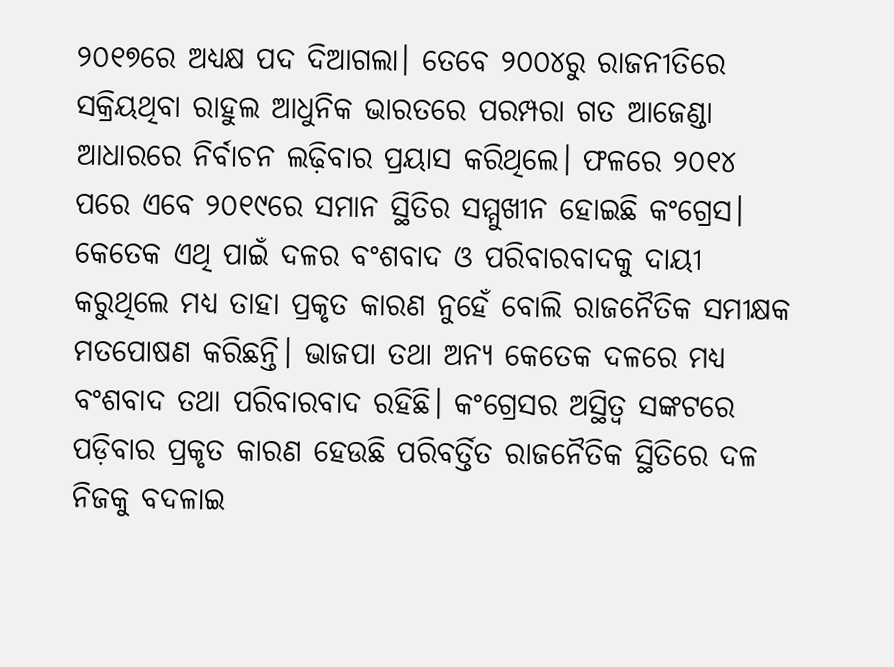୨୦୧୭ରେ ଅଧ୍ୟକ୍ଷ ପଦ ଦିଆଗଲା। ତେବେ ୨୦୦୪ରୁ ରାଜନୀତିରେ ସକ୍ରିୟଥିବା ରାହୁଲ ଆଧୁନିକ ଭାରତରେ ପରମ୍ପରା ଗତ ଆଜେଣ୍ଡା ଆଧାରରେ ନିର୍ବାଚନ ଲଢ଼ିବାର ପ୍ରୟାସ କରିଥିଲେ। ଫଳରେ ୨୦୧୪ ପରେ ଏବେ ୨୦୧୯ରେ ସମାନ ସ୍ଥିତିର ସମ୍ମୁଖୀନ ହୋଇଛି କଂଗ୍ରେସ। କେତେକ ଏଥି ପାଇଁ ଦଳର ବଂଶବାଦ ଓ ପରିବାରବାଦକୁ ଦାୟୀ କରୁଥିଲେ ମଧ୍ୟ ତାହା ପ୍ରକୃତ କାରଣ ନୁହେଁ ବୋଲି ରାଜନୈତିକ ସମୀକ୍ଷକ ମତପୋଷଣ କରିଛନ୍ତି। ଭାଜପା ତଥା ଅନ୍ୟ କେତେକ ଦଳରେ ମଧ୍ୟ ବଂଶବାଦ ତଥା ପରିବାରବାଦ ରହିଛି। କଂଗ୍ରେସର ଅସ୍ଥିତ୍ୱ ସଙ୍କଟରେ ପଡ଼ିବାର ପ୍ରକୃତ କାରଣ ହେଉଛି ପରିବର୍ତ୍ତିତ ରାଜନୈତିକ ସ୍ଥିତିରେ ଦଳ ନିଜକୁ ବଦଳାଇ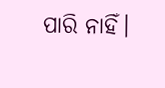ପାରି ନାହିଁ।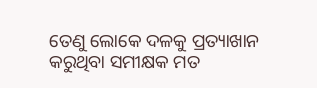ତେଣୁ ଲୋକେ ଦଳକୁ ପ୍ରତ୍ୟାଖାନ କରୁଥିବା ସମୀକ୍ଷକ ମତ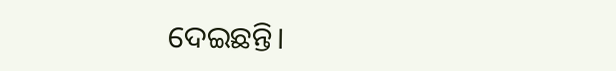ଦେଇଛନ୍ତି।